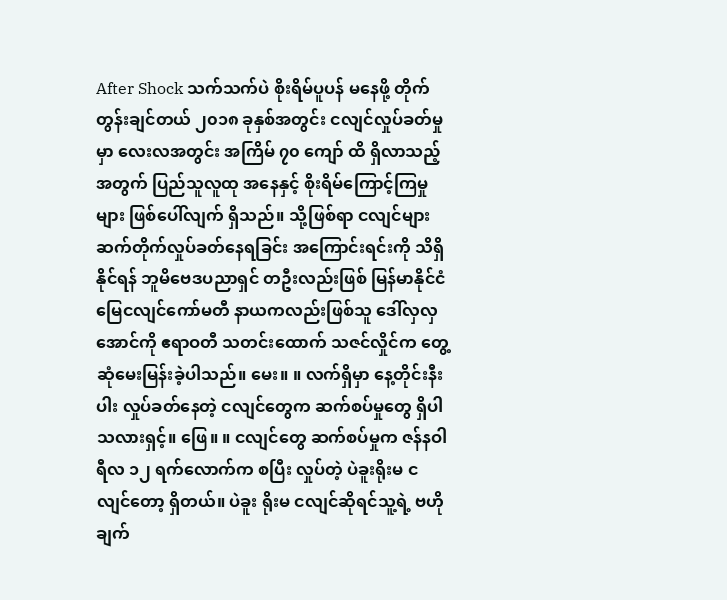After Shock သက်သက်ပဲ စိုးရိမ်ပူပန် မနေဖို့ တိုက်တွန်းချင်တယ် ၂၀၁၈ ခုနှစ်အတွင်း ငလျင်လှုပ်ခတ်မှုမှာ လေးလအတွင်း အကြိမ် ၇၀ ကျော် ထိ ရှိလာသည့်အတွက် ပြည်သူလူထု အနေနှင့် စိုးရိမ်ကြောင့်ကြမှုများ ဖြစ်ပေါ်လျက် ရှိသည်။ သို့ဖြစ်ရာ ငလျင်များ ဆက်တိုက်လှုပ်ခတ်နေရခြင်း အကြောင်းရင်းကို သိရှိနိုင်ရန် ဘူမိဗေဒပညာရှင် တဦးလည်းဖြစ် မြန်မာနိုင်ငံ မြေငလျင်ကော်မတီ နာယကလည်းဖြစ်သူ ဒေါ်လှလှအောင်ကို ဧရာဝတီ သတင်းထောက် သဇင်လှိုင်က တွေ့ဆုံမေးမြန်းခဲ့ပါသည်။ မေး။ ။ လက်ရှိမှာ နေ့တိုင်းနီးပါး လှုပ်ခတ်နေတဲ့ ငလျင်တွေက ဆက်စပ်မှုတွေ ရှိပါသလားရှင့်။ ဖြေ။ ။ ငလျင်တွေ ဆက်စပ်မှုက ဇန်နဝါရီလ ၁၂ ရက်လောက်က စပြီး လှုပ်တဲ့ ပဲခူးရိုးမ ငလျင်တော့ ရှိတယ်။ ပဲခူး ရိုးမ ငလျင်ဆိုရင်သူ့ရဲ့ ဗဟိုချက်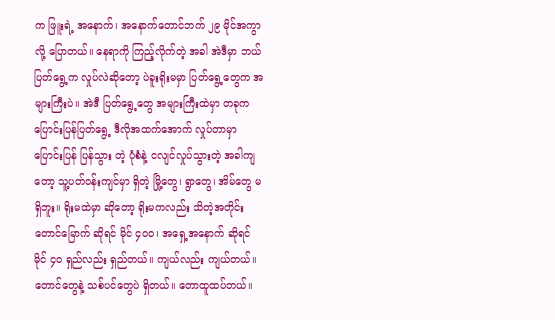က ဖြူးရဲ့ အနောက်၊ အနောက်တောင်ဘက် ၂၉ မိုင်အကွာလို့ ပြောတယ်။ နေရာကို ကြည့်လိုက်တဲ့ အခါ အဲဒီမှာ ဘယ်ပြတ်ရွေ့က လှုပ်လဲဆိုတော့ ပဲခူးရိုးမမှာ ပြတ်ရွေ့တွေက အများကြီးပဲ။ အဲဒီ ပြတ်ရွေ့တွေ အများကြီးထဲမှာ တခုက ပြောင်းပြန်ပြတ်ရွေ့ ဒီလိုအထက်အောက် လှုပ်တာမှာ ပြောင်းပြန် ပြန်သွား တဲ့ ပုံစံနဲ့ ငလျင်လှုပ်သွားတဲ့ အခါကျတော့ သူ့ပတ်ဝန်းကျင်မှာ ရှိတဲ့ မြို့တွေ၊ ရွာတွေ၊ အိမ်တွေ မရှိဘူး။ ရိုးမထဲမှာ ဆိုတော့ ရိုးမကလည်း သိတဲ့အတိုင်း တောင်မြောက် ဆိုရင် မိုင် ၄၀၀၊ အရှေ့အနောက် ဆိုရင် မိုင် ၄၀ ရှည်လည်း ရှည်တယ်။ ကျယ်လည်း ကျယ်တယ်။ တောင်တွေနဲ့ သစ်ပင်တွေပဲ ရှိတယ်။ တောထူထပ်တယ်။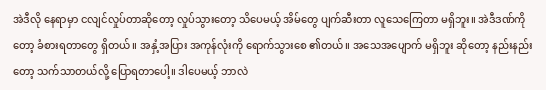အဲဒီလို နေရာမှာ ငလျင်လှုပ်တာဆိုတော့ လှုပ်သွားတော့ သိပေမယ့် အိမ်တွေ ပျက်ဆီးတာ လူသေကြေတာ မရှိဘူး။ အဲဒီဒဏ်ကိုတော့ ခံစားရတာတွေ ရှိတယ်။ အနှံ့အပြား အကုန်လုံးကို ရောက်သွားစေ ၏တယ်။ အသေအပျောက် မရှိဘူး ဆိုတော့ နည်းနည်းတော့ သက်သာတယ်လို့ ပြောရတာပေါ့။ ဒါပေမယ့် ဘာလဲ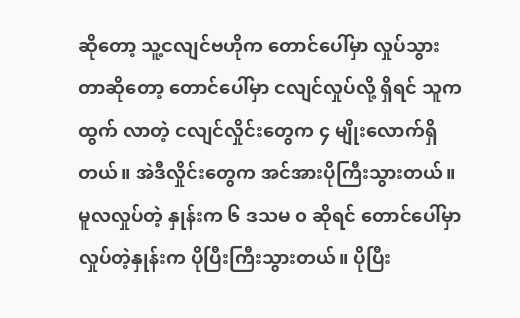ဆိုတော့ သူ့ငလျင်ဗဟိုက တောင်ပေါ်မှာ လှုပ်သွားတာဆိုတော့ တောင်ပေါ်မှာ ငလျင်လှုပ်လို့ ရှိရင် သူကထွက် လာတဲ့ ငလျင်လှိုင်းတွေက ၄ မျိုးလောက်ရှိတယ်။ အဲဒီလှိုင်းတွေက အင်အားပိုကြီးသွားတယ်။ မူလလှုပ်တဲ့ နှုန်းက ၆ ဒသမ ၀ ဆိုရင် တောင်ပေါ်မှာ လှုပ်တဲ့နှုန်းက ပိုပြီးကြီးသွားတယ်။ ပိုပြီး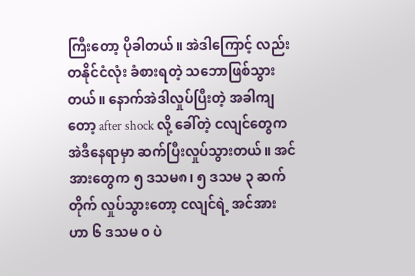ကြီးတော့ ပိုခါတယ်။ အဲဒါကြောင့် လည်း တနိုင်ငံလုံး ခံစားရတဲ့ သဘောဖြစ်သွားတယ်။ နောက်အဲဒါလှုပ်ပြီးတဲ့ အခါကျတော့ after shock လို့ ခေါ်တဲ့ ငလျင်တွေက အဲဒီနေရာမှာ ဆက်ပြီးလှုပ်သွားတယ်။ အင်အားတွေက ၅ ဒသမ၈၊ ၅ ဒသမ ၃ ဆက်တိုက် လှုပ်သွားတော့ ငလျင်ရဲ့ အင်အားဟာ ၆ ဒသမ ၀ ပဲ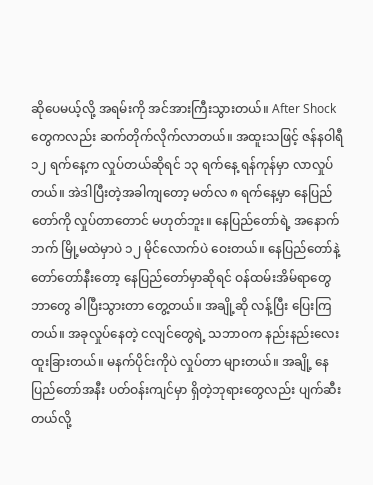ဆိုပေမယ့်လို့ အရမ်းကို အင်အားကြီးသွားတယ်။ After Shock တွေကလည်း ဆက်တိုက်လိုက်လာတယ်။ အထူးသဖြင့် ဇန်နဝါရီ ၁၂ ရက်နေ့က လှုပ်တယ်ဆိုရင် ၁၃ ရက်နေ့ ရန်ကုန်မှာ လာလှုပ်တယ်။ အဲဒါပြီးတဲ့အခါကျတော့ မတ်လ ၈ ရက်နေ့မှာ နေပြည်တော်ကို လှုပ်တာတောင် မဟုတ်ဘူး။ နေပြည်တော်ရဲ့ အနောက်ဘက် မြို့မထဲမှာပဲ ၁၂ မိုင်လောက်ပဲ ဝေးတယ်။ နေပြည်တော်နဲ့ တော်တော်နီးတော့ နေပြည်တော်မှာဆိုရင် ဝန်ထမ်းအိမ်ရာတွေ ဘာတွေ ခါပြီးသွားတာ တွေ့တယ်။ အချို့ဆို လန့်ပြီး ပြေးကြတယ်။ အခုလှုပ်နေတဲ့ ငလျင်တွေရဲ့ သဘာဝက နည်းနည်းလေးထူးခြားတယ်။ မနက်ပိုင်းကိုပဲ လှုပ်တာ များတယ်။ အချို့ နေပြည်တော်အနီး ပတ်ဝန်းကျင်မှာ ရှိတဲ့ဘုရားတွေလည်း ပျက်ဆီးတယ်လို့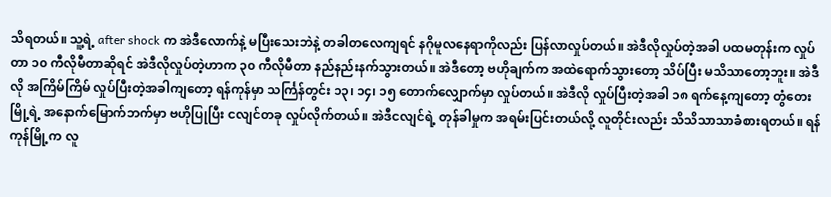သိရတယ်။ သူ့ရဲ့ after shock က အဲဒီလောက်နဲ့ မပြီးသေးဘဲနဲ့ တခါတလေကျရင် နဂိုမူလနေရာကိုလည်း ပြန်လာလှုပ်တယ်။ အဲဒီလိုလှုပ်တဲ့အခါ ပထမတုန်းက လှုပ်တာ ၁၀ ကီလိုမီတာဆိုရင် အဲဒီလိုလှုပ်တဲ့ဟာက ၃၀ ကီလိုမီတာ နည်နည်းနက်သွားတယ်။ အဲဒီတော့ ဗဟိုချက်က အထဲရောက်သွားတော့ သိပ်ပြီး မသိသာတော့ဘူး။ အဲဒီလို အကြိမ်ကြိမ် လှုပ်ပြီးတဲ့အခါကျတော့ ရန်ကုန်မှာ သင်္ကြန်တွင်း ၁၃၊ ၁၄၊ ၁၅ တောက်လျှောက်မှာ လှုပ်တယ်။ အဲဒီလို လှုပ်ပြီးတဲ့အခါ ၁၈ ရက်နေ့ကျတော့ တွံတေးမြို့ရဲ့ အနောက်မြောက်ဘက်မှာ ဗဟိုပြုပြီး ငလျင်တခု လှုပ်လိုက်တယ်။ အဲဒီငလျင်ရဲ့ တုန်ခါမှုက အရမ်းပြင်းတယ်လို့ လူတိုင်းလည်း သိသိသာသာခံစားရတယ်။ ရန်ကုန်မြို့က လူ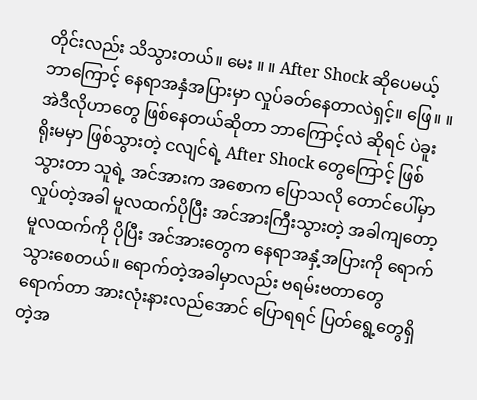တိုင်းလည်း သိသွားတယ်။ မေး ။ ။ After Shock ဆိုပေမယ့် ဘာကြောင့် နေရာအနှံအပြားမှာ လှုပ်ခတ်နေတာလဲရှင့်။ ဖြေ။ ။ အဲဒီလိုဟာတွေ ဖြစ်နေတယ်ဆိုတာ ဘာကြောင့်လဲ ဆိုရင် ပဲခူးရိုးမမှာ ဖြစ်သွားတဲ့ ငလျင်ရဲ့ After Shock တွေကြောင့် ဖြစ်သွားတာ သူရဲ့ အင်အားက အစောက ပြောသလို တောင်ပေါ်မှာ လှုပ်တဲ့အခါ မူလထက်ပိုပြီး အင်အားကြီးသွားတဲ့ အခါကျတော့ မူလထက်ကို ပိုပြီး အင်အားတွေက နေရာအနှံ့အပြားကို ရောက်သွားစေတယ်။ ရောက်တဲ့အခါမှာလည်း ဗရမ်းဗတာတွေ ရောက်တာ အားလုံးနားလည်အောင် ပြောရရင် ပြတ်ရွေ့တွေရှိတဲ့အ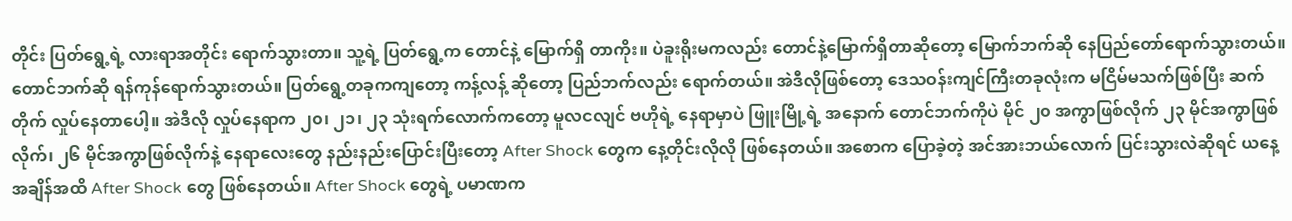တိုင်း ပြတ်ရွေ့ရဲ့ လားရာအတိုင်း ရောက်သွားတာ။ သူ့ရဲ့ ပြတ်ရွေ့က တောင်နဲ့ မြောက်ရှိ တာကိုး။ ပဲခူးရိုးမကလည်း တောင်နဲ့မြောက်ရှိတာဆိုတော့ မြောက်ဘက်ဆို နေပြည်တော်ရောက်သွားတယ်။ တောင်ဘက်ဆို ရန်ကုန်ရောက်သွားတယ်။ ပြတ်ရွေ့တခုကကျတော့ ကန့်လန့် ဆိုတော့ ပြည်ဘက်လည်း ရောက်တယ်။ အဲဒီလိုဖြစ်တော့ ဒေသဝန်းကျင်ကြီးတခုလုံးက မငြိမ်မသက်ဖြစ်ပြီး ဆက်တိုက် လှုပ်နေတာပေါ့။ အဲဒီလို လှုပ်နေရာက ၂၀၊ ၂၁၊ ၂၃ သုံးရက်လောက်ကတော့ မူလငလျင် ဗဟိုရဲ့ နေရာမှာပဲ ဖြူးမြို့ရဲ့ အနောက် တောင်ဘက်ကိုပဲ မိုင် ၂၀ အကွာဖြစ်လိုက် ၂၃ မိုင်အကွာဖြစ်လိုက်၊ ၂၆ မိုင်အကွာဖြစ်လိုက်နဲ့ နေရာလေးတွေ နည်းနည်းပြောင်းပြီးတော့ After Shock တွေက နေ့တိုင်းလိုလို ဖြစ်နေတယ်။ အစောက ပြောခဲ့တဲ့ အင်အားဘယ်လောက် ပြင်းသွားလဲဆိုရင် ယနေ့အချိန်အထိ After Shock တွေ ဖြစ်နေတယ်။ After Shock တွေရဲ့ ပမာဏက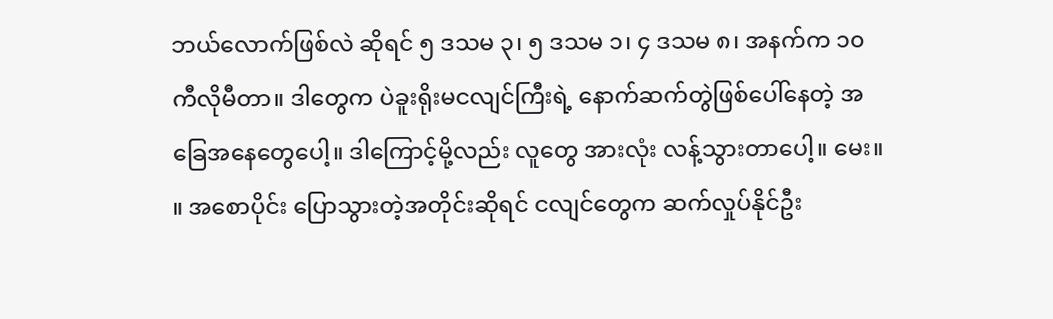ဘယ်လောက်ဖြစ်လဲ ဆိုရင် ၅ ဒသမ ၃၊ ၅ ဒသမ ၁၊ ၄ ဒသမ ၈၊ အနက်က ၁၀ ကီလိုမီတာ။ ဒါတွေက ပဲခူးရိုးမငလျင်ကြီးရဲ့ နောက်ဆက်တွဲဖြစ်ပေါ်နေတဲ့ အခြေအနေတွေပေါ့။ ဒါကြောင့်မို့လည်း လူတွေ အားလုံး လန့်သွားတာပေါ့။ မေး။ ။ အစောပိုင်း ပြောသွားတဲ့အတိုင်းဆိုရင် ငလျင်တွေက ဆက်လှုပ်နိုင်ဦး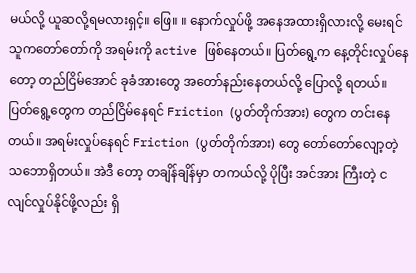မယ်လို့ ယူဆလို့ရမလားရှင့်။ ဖြေ။ ။ နောက်လှုပ်ဖို့ အနေအထားရှိလားလို့ မေးရင် သူကတော်တော်ကို အရမ်းကို active ဖြစ်နေတယ်။ ပြတ်ရွေ့က နေ့တိုင်းလှုပ်နေတော့ တည်ငြိမ်အောင် ခုခံအားတွေ အတော်နည်းနေတယ်လို့ ပြောလို့ ရတယ်။ ပြတ်ရွေ့တွေက တည်ငြိမ်နေရင် Friction (ပွတ်တိုက်အား) တွေက တင်းနေတယ်။ အရမ်းလှုပ်နေရင် Friction (ပွတ်တိုက်အား) တွေ တော်တော်လျော့တဲ့ သဘောရှိတယ်။ အဲဒီ တော့ တချိန်ချိန်မှာ တကယ်လို့ ပိုပြီး အင်အား ကြီးတဲ့ ငလျင်လှုပ်နိုင်ဖို့လည်း ရှိ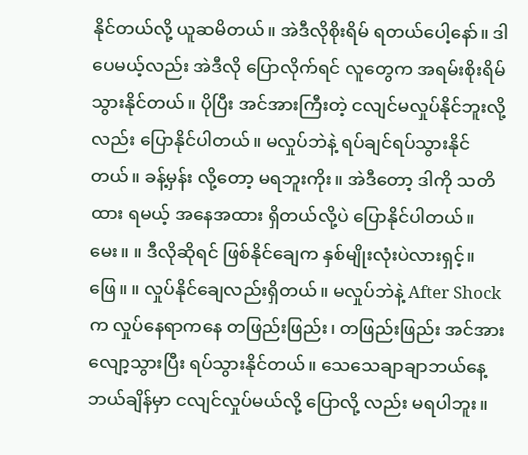နိုင်တယ်လို့ ယူဆမိတယ်။ အဲဒီလိုစိုးရိမ် ရတယ်ပေါ့နော်။ ဒါပေမယ့်လည်း အဲဒီလို ပြောလိုက်ရင် လူတွေက အရမ်းစိုးရိမ်သွားနိုင်တယ်။ ပိုပြီး အင်အားကြီးတဲ့ ငလျင်မလှုပ်နိုင်ဘူးလို့လည်း ပြောနိုင်ပါတယ်။ မလှုပ်ဘဲနဲ့ ရပ်ချင်ရပ်သွားနိုင်တယ်။ ခန့်မှန်း လို့တော့ မရဘူးကိုး။ အဲဒီတော့ ဒါကို သတိထား ရမယ့် အနေအထား ရှိတယ်လို့ပဲ ပြောနိုင်ပါတယ်။ မေး။ ။ ဒီလိုဆိုရင် ဖြစ်နိုင်ချေက နှစ်မျိုးလုံးပဲလားရှင့်။ ဖြေ။ ။ လှုပ်နိုင်ချေလည်းရှိတယ်။ မလှုပ်ဘဲနဲ့ After Shock က လှုပ်နေရာကနေ တဖြည်းဖြည်း၊ တဖြည်းဖြည်း အင်အားလျော့သွားပြီး ရပ်သွားနိုင်တယ်။ သေသေချာချာဘယ်နေ့ ဘယ်ချိန်မှာ ငလျင်လှုပ်မယ်လို့ ပြောလို့ လည်း မရပါဘူး။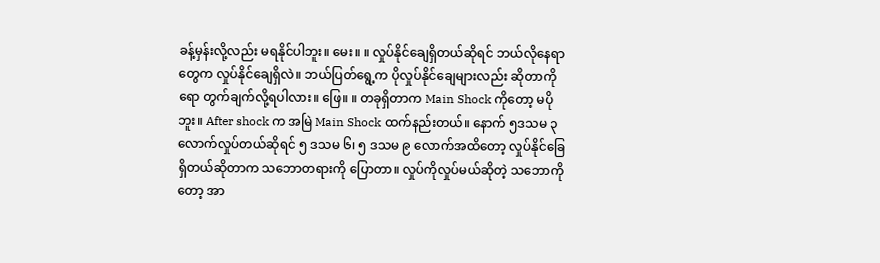ခန့်မှန်းလို့လည်း မရနိုင်ပါဘူး။ မေး။ ။ လှုပ်နိုင်ချေရှိတယ်ဆိုရင် ဘယ်လိုနေရာတွေက လှုပ်နိုင်ချေရှိလဲ။ ဘယ်ပြတ်ရွေ့က ပိုလှုပ်နိုင်ချေများလည်း ဆိုတာကိုရော တွက်ချက်လို့ရပါလား။ ဖြေ။ ။ တခုရှိတာက Main Shock ကိုတော့ မပိုဘူး။ After shock က အမြဲ Main Shock ထက်နည်းတယ်။ နောက် ၅ဒသမ ၃ လောက်လှုပ်တယ်ဆိုရင် ၅ ဒသမ ၆၊ ၅ ဒသမ ၉ လောက်အထိတော့ လှုပ်နိုင်ခြေရှိတယ်ဆိုတာက သဘောတရားကို ပြောတာ။ လှုပ်ကိုလှုပ်မယ်ဆိုတဲ့ သဘောကိုတော့ အာ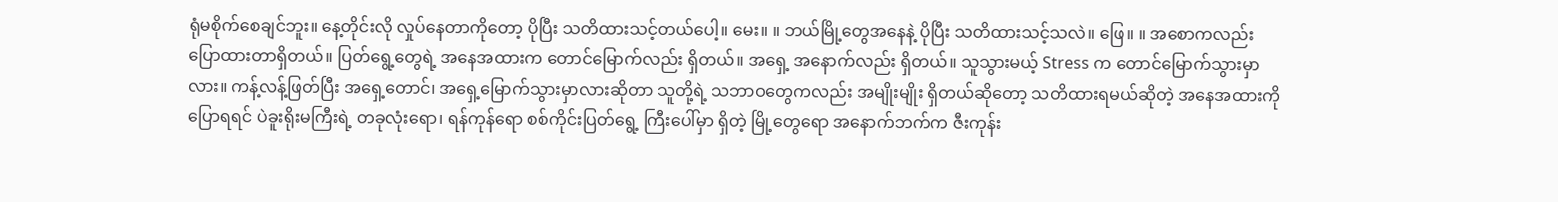ရုံမစိုက်စေချင်ဘူး။ နေ့တိုင်းလို လှုပ်နေတာကိုတော့ ပိုပြီး သတိထားသင့်တယ်ပေါ့။ မေး။ ။ ဘယ်မြို့တွေအနေနဲ့ ပိုပြီး သတိထားသင့်သလဲ။ ဖြေ။ ။ အစောကလည်း ပြောထားတာရှိတယ်။ ပြတ်ရွေ့တွေရဲ့ အနေအထားက တောင်မြောက်လည်း ရှိတယ်။ အရှေ့ အနောက်လည်း ရှိတယ်။ သူသွားမယ့် Stress က တောင်မြောက်သွားမှာလား။ ကန့်လန့်ဖြတ်ပြီး အရှေ့တောင်၊ အရှေ့မြောက်သွားမှာလားဆိုတာ သူတို့ရဲ့ သဘာဝတွေကလည်း အမျိုးမျိုး ရှိတယ်ဆိုတော့ သတိထားရမယ်ဆိုတဲ့ အနေအထားကို ပြောရရင် ပဲခူးရိုးမကြီးရဲ့ တခုလုံးရော၊ ရန်ကုန်ရော စစ်ကိုင်းပြတ်ရွေ့ ကြီးပေါ်မှာ ရှိတဲ့ မြို့တွေရော အနောက်ဘက်က ဇီးကုန်း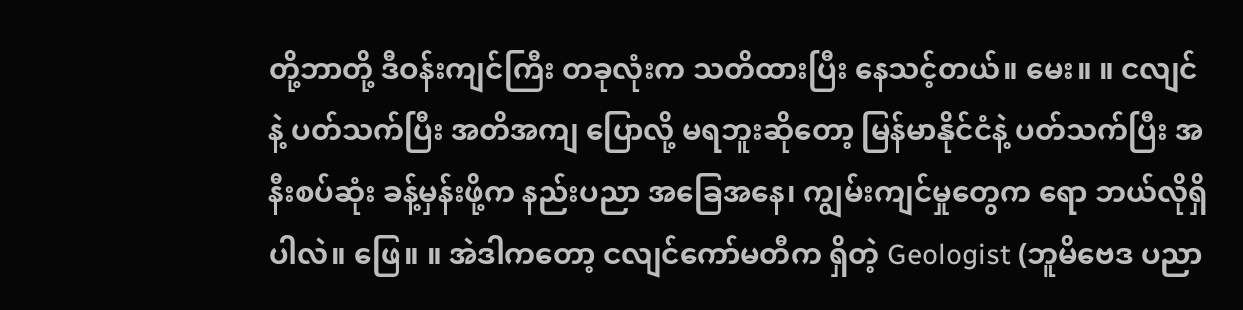တို့ဘာတို့ ဒီဝန်းကျင်ကြီး တခုလုံးက သတိထားပြီး နေသင့်တယ်။ မေး။ ။ ငလျင်နဲ့ ပတ်သက်ပြီး အတိအကျ ပြောလို့ မရဘူးဆိုတော့ မြန်မာနိုင်ငံနဲ့ ပတ်သက်ပြီး အနီးစပ်ဆုံး ခန့်မှန်းဖို့က နည်းပညာ အခြေအနေ၊ ကျွမ်းကျင်မှုတွေက ရော ဘယ်လိုရှိပါလဲ။ ဖြေ။ ။ အဲဒါကတော့ ငလျင်ကော်မတီက ရှိတဲ့ Geologist (ဘူမိဗေဒ ပညာ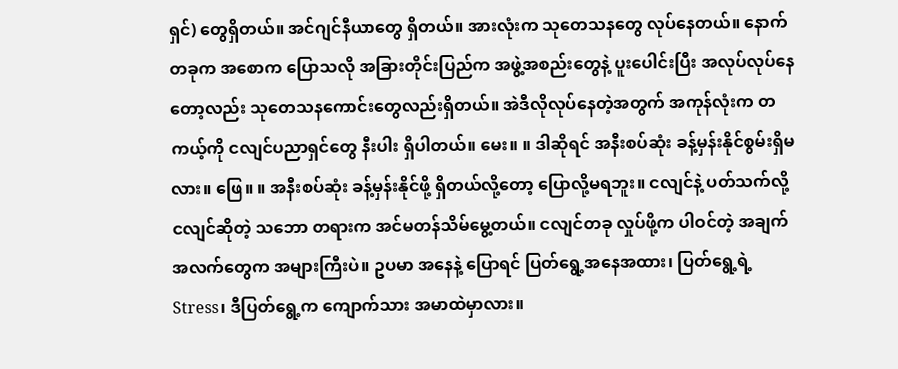ရှင်) တွေရှိတယ်။ အင်ဂျင်နီယာတွေ ရှိတယ်။ အားလုံးက သုတေသနတွေ လုပ်နေတယ်။ နောက်တခုက အစောက ပြောသလို အခြားတိုင်းပြည်က အဖွဲ့အစည်းတွေနဲ့ ပူးပေါင်းပြီး အလုပ်လုပ်နေတော့လည်း သုတေသနကောင်းတွေလည်းရှိတယ်။ အဲဒီလိုလုပ်နေတဲ့အတွက် အကုန်လုံးက တကယ့်ကို ငလျင်ပညာရှင်တွေ နီးပါး ရှိပါတယ်။ မေး။ ။ ဒါဆိုရင် အနီးစပ်ဆုံး ခန့်မှန်းနိုင်စွမ်းရှိမလား။ ဖြေ။ ။ အနီးစပ်ဆုံး ခန့်မှန်းနိုင်ဖို့ ရှိတယ်လို့တော့ ပြောလို့မရဘူး။ ငလျင်နဲ့ ပတ်သက်လို့ ငလျင်ဆိုတဲ့ သဘော တရားက အင်မတန်သိမ်မွေ့တယ်။ ငလျင်တခု လှုပ်ဖို့က ပါဝင်တဲ့ အချက်အလက်တွေက အများကြီးပဲ။ ဥပမာ အနေနဲ့ ပြောရင် ပြတ်ရွေ့အနေအထား၊ ပြတ်ရွေ့ရဲ့ Stress၊ ဒီပြတ်ရွေ့က ကျောက်သား အမာထဲမှာလား။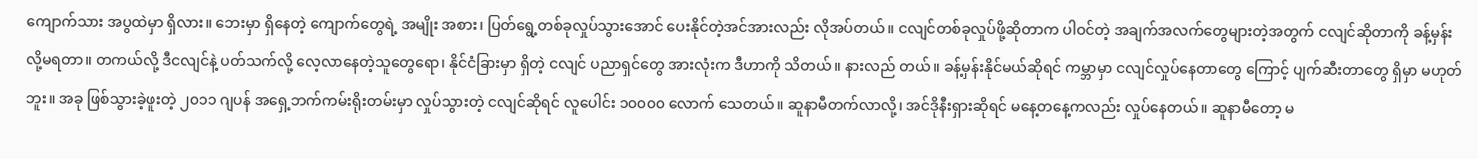ကျောက်သား အပွထဲမှာ ရှိလား။ ဘေးမှာ ရှိနေတဲ့ ကျောက်တွေရဲ့ အမျိုး အစား၊ ပြတ်ရွေ့တစ်ခုလှုပ်သွားအောင် ပေးနိုင်တဲ့အင်အားလည်း လိုအပ်တယ်။ ငလျင်တစ်ခုလှုပ်ဖို့ဆိုတာက ပါဝင်တဲ့ အချက်အလက်တွေများတဲ့အတွက် ငလျင်ဆိုတာကို ခန့်မှန်းလို့မရတာ။ တကယ်လို့ ဒီငလျင်နဲ့ ပတ်သက်လို့ လေ့လာနေတဲ့သူတွေရော၊ နိုင်ငံခြားမှာ ရှိတဲ့ ငလျင် ပညာရှင်တွေ အားလုံးက ဒီဟာကို သိတယ်။ နားလည် တယ်။ ခန့်မှန်းနိုင်မယ်ဆိုရင် ကမ္ဘာမှာ ငလျင်လှုပ်နေတာတွေ ကြောင့် ပျက်ဆီးတာတွေ ရှိမှာ မဟုတ်ဘူး။ အခု ဖြစ်သွားခဲ့ဖူးတဲ့ ၂၀၁၁ ဂျပန် အရှေ့ဘက်ကမ်းရိုးတမ်းမှာ လှုပ်သွားတဲ့ ငလျင်ဆိုရင် လူပေါင်း ၁၀၀၀၀ လောက် သေတယ်။ ဆူနာမီတက်လာလို့၊ အင်ဒိုနီးရှားဆိုရင် မနေ့တနေ့ကလည်း လှုပ်နေတယ်။ ဆူနာမီတော့ မ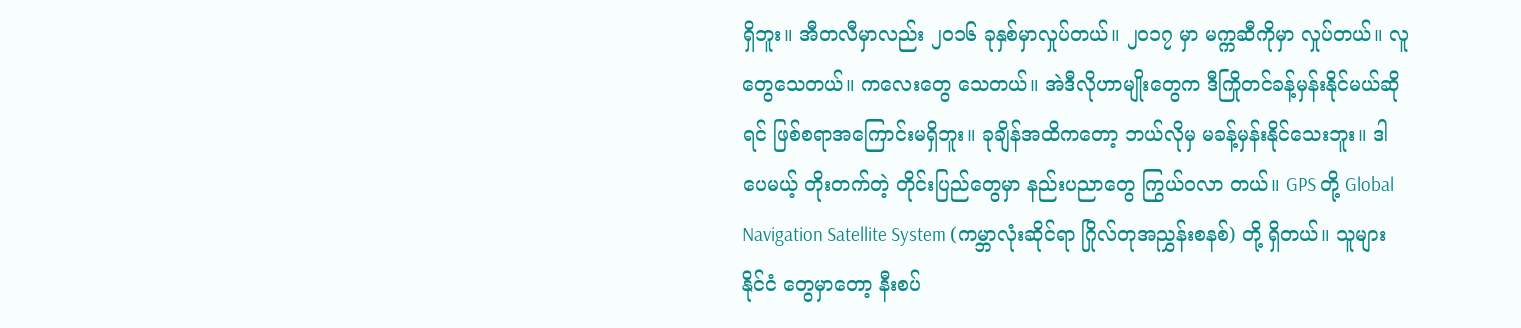ရှိဘူး။ အီတလီမှာလည်း ၂၀၁၆ ခုနှစ်မှာလှုပ်တယ်။ ၂၀၁၇ မှာ မက္ကဆီကိုမှာ လှုပ်တယ်။ လူတွေသေတယ်။ ကလေးတွေ သေတယ်။ အဲဒီလိုဟာမျိုးတွေက ဒီကြိုတင်ခန့်မှန်းနိုင်မယ်ဆိုရင် ဖြစ်စရာအကြောင်းမရှိဘူး။ ခုချိန်အထိကတော့ ဘယ်လိုမှ မခန့်မှန်းနိုင်သေးဘူး။ ဒါပေမယ့် တိုးတက်တဲ့ တိုင်းပြည်တွေမှာ နည်းပညာတွေ ကြွယ်ဝလာ တယ်။ GPS တို့ Global Navigation Satellite System (ကမ္ဘာလုံးဆိုင်ရာ ဂြိုလ်တုအညွှန်းစနစ်) တို့ ရှိတယ်။ သူများ နိုင်ငံ တွေမှာတော့ နီးစပ်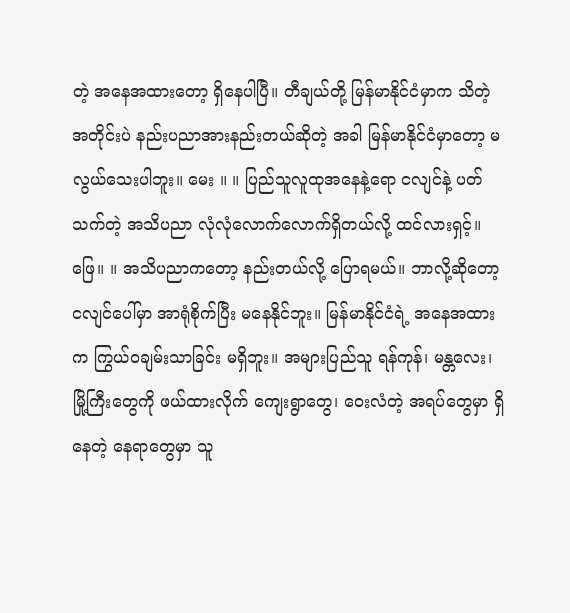တဲ့ အနေအထားတော့ ရှိနေပါပြီ။ တီချယ်တို့ မြန်မာနိုင်ငံမှာက သိတဲ့ အတိုင်းပဲ နည်းပညာအားနည်းတယ်ဆိုတဲ့ အခါ မြန်မာနိုင်ငံမှာတော့ မလွယ်သေးပါဘူး။ မေး ။ ။ ပြည်သူလူထုအနေနဲ့ရော ငလျင်နဲ့ ပတ်သက်တဲ့ အသိပညာ လုံလုံလောက်လောက်ရှိတယ်လို့ ထင်လားရှင့်။ ဖြေ။ ။ အသိပညာကတော့ နည်းတယ်လို့ ပြောရမယ်။ ဘာလို့ဆိုတော့ ငလျင်ပေါ်မှာ အာရုံစိုက်ပြီး မနေနိုင်ဘူး။ မြန်မာနိုင်ငံရဲ့ အနေအထားက ကြွယ်ဝချမ်းသာခြင်း မရှိဘူး။ အများပြည်သူ ရန်ကုန်၊ မန္တလေး၊ မြို့ကြီးတွေကို ဖယ်ထားလိုက် ကျေးရွာတွေ၊ ဝေးလံတဲ့ အရပ်တွေမှာ ရှိနေတဲ့ နေရာတွေမှာ သူ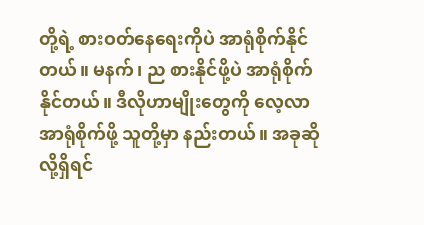တို့ရဲ့ စားဝတ်နေရေးကိုပဲ အာရုံစိုက်နိုင်တယ်။ မနက်၊ ည စားနိုင်ဖို့ပဲ အာရုံစိုက်နိုင်တယ်။ ဒီလိုဟာမျိုးတွေကို လေ့လာအာရုံစိုက်ဖို့ သူတို့မှာ နည်းတယ်။ အခုဆိုလို့ရှိရင်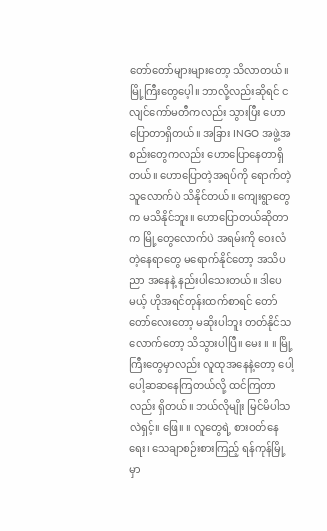တော်တော်များများတော့ သိလာတယ်။ မြို့ကြီးတွေပေ့ါ။ ဘာလို့လည်းဆိုရင် ငလျင်ကော်မတီကလည်း သွားပြီး ဟောပြောတာရှိတယ်။ အခြား INGO အဖွဲ့အစည်းတွေကလည်း ဟောပြောနေတာရှိတယ်။ ဟောပြောတဲ့အရပ်ကို ရောက်တဲ့သူလောက်ပဲ သိနိုင်တယ်။ ကျေးရွာတွေက မသိနိုင်ဘူး။ ဟောပြောတယ်ဆိုတာက မြို့တွေလောက်ပဲ အရမ်းကို ဝေးလံတဲ့နေရာတွေ မရောက်နိုင်တော့ အသိပညာ အနေနဲ့ နည်းပါသေးတယ်။ ဒါပေမယ့် ဟိုအရင်တုန်းထက်စာရင် တော်တော်လေးတော့ မဆိုးပါဘူး တတ်နိုင်သလောက်တော့ သိသွားပါပြီ။ မေး ။ ။ မြို့ကြီးတွေမှာလည်း လူထုအနေနဲ့တော့ ပေါ့ပေါ့ဆဆနေကြတယ်လို့ ထင်ကြတာလည်း ရှိတယ်။ ဘယ်လိုမျိုး မြင်မိပါသလဲရှင့်။ ဖြေ။ ။ လူတွေရဲ့ စားဝတ်နေရေး၊ သေချာစဉ်းစားကြည့် ရန်ကုန်မြို့မှာ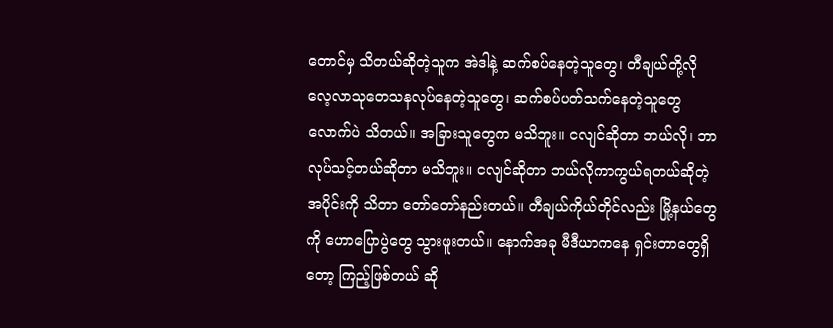တောင်မှ သိတယ်ဆိုတဲ့သူက အဲဒါနဲ့ ဆက်စပ်နေတဲ့သူတွေ၊ တီချယ်တို့လို လေ့လာသုတေသနလုပ်နေတဲ့သူတွေ၊ ဆက်စပ်ပတ်သက်နေတဲ့သူတွေ လောက်ပဲ သိတယ်။ အခြားသူတွေက မသိဘူး။ ငလျင်ဆိုတာ ဘယ်လို၊ ဘာလုပ်သင့်တယ်ဆိုတာ မသိဘူး။ ငလျင်ဆိုတာ ဘယ်လိုကာကွယ်ရတယ်ဆိုတဲ့ အပိုင်းကို သိတာ တော်တော်နည်းတယ်။ တီချယ်ကိုယ်တိုင်လည်း မြို့နယ်တွေကို ဟောပြောပွဲတွေ သွားဖူးတယ်။ နောက်အခု မီဒီယာကနေ ရှင်းတာတွေရှိတော့ ကြည့်ဖြစ်တယ် ဆို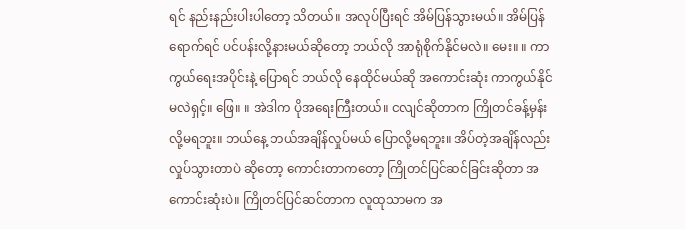ရင် နည်းနည်းပါးပါတော့ သိတယ်။ အလုပ်ပြီးရင် အိမ်ပြန်သွားမယ်။ အိမ်ပြန်ရောက်ရင် ပင်ပန်းလို့နားမယ်ဆိုတော့ ဘယ်လို အာရုံစိုက်နိုင်မလဲ။ မေး။ ။ ကာကွယ်ရေးအပိုင်းနဲ့ ပြောရင် ဘယ်လို နေထိုင်မယ်ဆို အကောင်းဆုံး ကာကွယ်နိုင်မလဲရှင့်။ ဖြေ။ ။ အဲဒါက ပိုအရေးကြီးတယ်။ ငလျင်ဆိုတာက ကြိုတင်ခန့်မှန်းလို့မရဘူး။ ဘယ်နေ့ ဘယ်အချိန်လှုပ်မယ် ပြောလို့မရဘူး။ အိပ်တဲ့အချိန်လည်း လှုပ်သွားတာပဲ ဆိုတော့ ကောင်းတာကတော့ ကြိုတင်ပြင်ဆင်ခြင်းဆိုတာ အကောင်းဆုံးပဲ။ ကြိုတင်ပြင်ဆင်တာက လူထုသာမက အ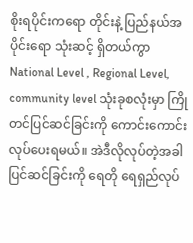စိုးရပိုင်းကရော တိုင်းနဲ့ ပြည်နယ်အပိုင်းရော သုံးဆင့် ရှိတယ်ကွာ National Level , Regional Level, community level သုံးခုစလုံးမှာ ကြိုတင်ပြင်ဆင်ခြင်းကို ကောင်းကောင်းလုပ်ပေးရမယ်။ အဲဒီလိုလုပ်တဲ့အခါ ပြင်ဆင်ခြင်းကို ရေတို ရေရှည်လုပ်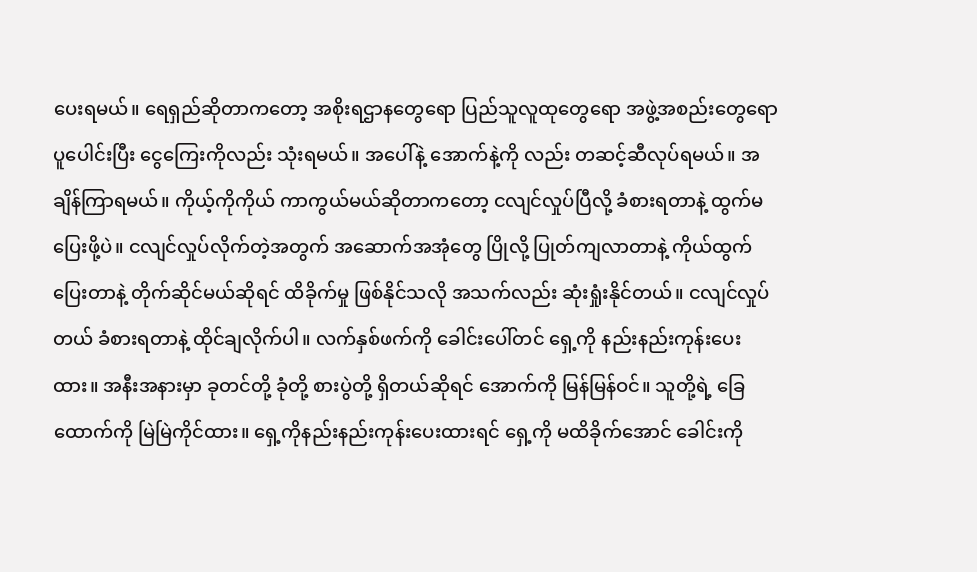ပေးရမယ်။ ရေရှည်ဆိုတာကတော့ အစိုးရဌာနတွေရော ပြည်သူလူထုတွေရော အဖွဲ့အစည်းတွေရော ပူပေါင်းပြီး ငွေကြေးကိုလည်း သုံးရမယ်။ အပေါ်နဲ့ အောက်နဲ့ကို လည်း တဆင့်ဆီလုပ်ရမယ်။ အချိန်ကြာရမယ်။ ကိုယ့်ကိုကိုယ် ကာကွယ်မယ်ဆိုတာကတော့ ငလျင်လှုပ်ပြီလို့ ခံစားရတာနဲ့ ထွက်မပြေးဖို့ပဲ။ ငလျင်လှုပ်လိုက်တဲ့အတွက် အဆောက်အအုံတွေ ပြိုလို့ ပြုတ်ကျလာတာနဲ့ ကိုယ်ထွက်ပြေးတာနဲ့ တိုက်ဆိုင်မယ်ဆိုရင် ထိခိုက်မှု ဖြစ်နိုင်သလို အသက်လည်း ဆုံးရှုံးနိုင်တယ်။ ငလျင်လှုပ်တယ် ခံစားရတာနဲ့ ထိုင်ချလိုက်ပါ။ လက်နှစ်ဖက်ကို ခေါင်းပေါ်တင် ရှေ့ကို နည်းနည်းကုန်းပေးထား။ အနီးအနားမှာ ခုတင်တို့ ခုံတို့ စားပွဲတို့ ရှိတယ်ဆိုရင် အောက်ကို မြန်မြန်ဝင်။ သူတို့ရဲ့ ခြေထောက်ကို မြဲမြဲကိုင်ထား။ ရှေ့ကိုနည်းနည်းကုန်းပေးထားရင် ရှေ့ကို မထိခိုက်အောင် ခေါင်းကို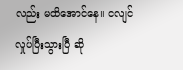လည်း မထိအောင်နေ။ ငလျင်လှုပ်ပြီးသွားပြီ ဆို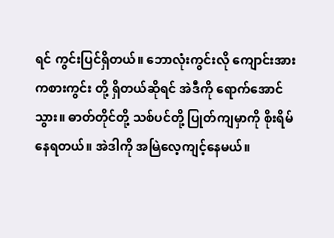ရင် ကွင်းပြင်ရှိတယ်။ ဘောလုံးကွင်းလို ကျောင်းအားကစားကွင်း တို့ ရှိတယ်ဆိုရင် အဲဒီကို ရောက်အောင်သွား။ ဓာတ်တိုင်တို့ သစ်ပင်တို့ ပြုတ်ကျမှာကို စိုးရိမ်နေရတယ်။ အဲဒါကို အမြဲလေ့ကျင့်နေမယ်။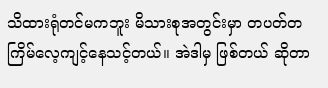သိထားရုံတင်မကဘူး မိသားစုအတွင်းမှာ တပတ်တကြိမ်လေ့ကျင့်နေသင့်တယ်။ အဲဒါမှ ဖြစ်တယ် ဆိုတာ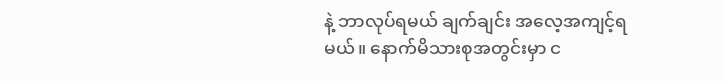နဲ့ ဘာလုပ်ရမယ် ချက်ချင်း အလေ့အကျင့်ရမယ်။ နောက်မိသားစုအတွင်းမှာ င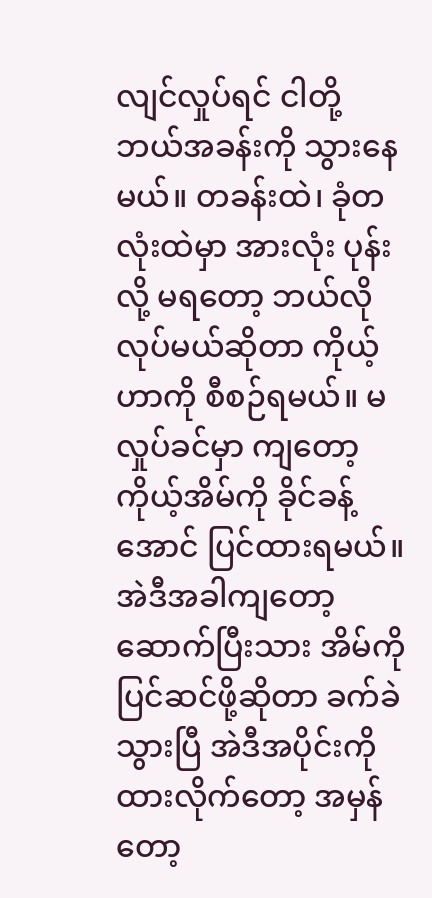လျင်လှုပ်ရင် ငါတို့ ဘယ်အခန်းကို သွားနေမယ်။ တခန်းထဲ၊ ခုံတလုံးထဲမှာ အားလုံး ပုန်းလို့ မရတော့ ဘယ်လိုလုပ်မယ်ဆိုတာ ကိုယ့်ဟာကို စီစဉ်ရမယ်။ မလှုပ်ခင်မှာ ကျတော့ ကိုယ့်အိမ်ကို ခိုင်ခန့်အောင် ပြင်ထားရမယ်။ အဲဒီအခါကျတော့ ဆောက်ပြီးသား အိမ်ကို ပြင်ဆင်ဖို့ဆိုတာ ခက်ခဲသွားပြီ အဲဒီအပိုင်းကို ထားလိုက်တော့ အမှန်တော့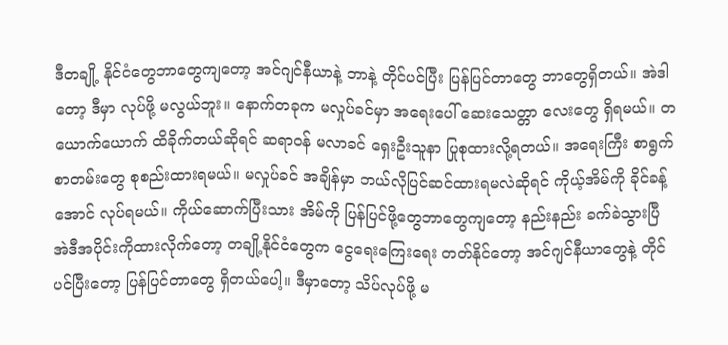ဒီတချို့ နိုင်ငံတွေဘာတွေကျတော့ အင်ဂျင်နီယာနဲ့ ဘာနဲ့ တိုင်ပင်ပြီး ပြန်ပြင်တာတွေ ဘာတွေရှိတယ်။ အဲဒါတော့ ဒီမှာ လုပ်ဖို့ မလွယ်ဘူး။ နောက်တခုက မလှုပ်ခင်မှာ အရေးပေါ် ဆေးသေတ္တာ လေးတွေ ရှိရမယ်။ တယောက်ယောက် ထိခိုက်တယ်ဆိုရင် ဆရာဝန် မလာခင် ရှေးဦးသူနာ ပြုစုထားလို့ရတယ်။ အရေးကြီး စာရွက်စာတမ်းတွေ စုစည်းထားရမယ်။ မလှုပ်ခင် အချိန်မှာ ဘယ်လိုပြင်ဆင်ထားရမလဲဆိုရင် ကိုယ့်အိမ်ကို ခိုင်ခန့်အောင် လုပ်ရမယ်။ ကိုယ်ဆောက်ပြီးသား အိမ်ကို ပြန်ပြင်ဖို့တွေဘာတွေကျတော့ နည်းနည်း ခက်ခဲသွားပြီ အဲဒီအပိုင်းကိုထားလိုက်တော့ တချို့နိုင်ငံတွေက ငွေရေးကြေးရေး တတ်နိုင်တော့ အင်ဂျင်နီယာတွေနဲ့ တိုင်ပင်ပြီးတော့ ပြန်ပြင်တာတွေ ရှိတယ်ပေါ့။ ဒီမှာတော့ သိပ်လုပ်ဖို့ မ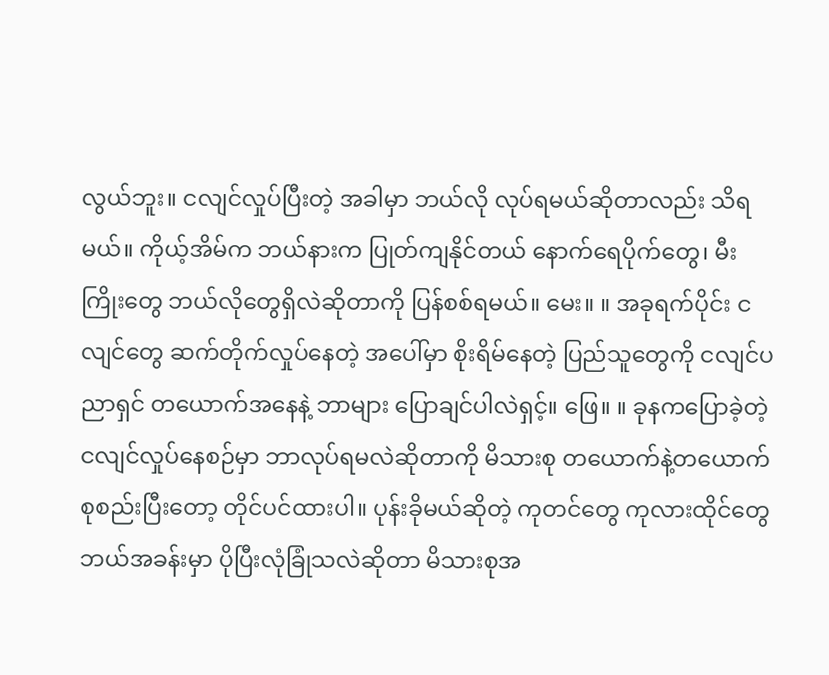လွယ်ဘူး။ ငလျင်လှုပ်ပြီးတဲ့ အခါမှာ ဘယ်လို လုပ်ရမယ်ဆိုတာလည်း သိရမယ်။ ကိုယ့်အိမ်က ဘယ်နားက ပြုတ်ကျနိုင်တယ် နောက်ရေပိုက်တွေ၊ မီးကြိုးတွေ ဘယ်လိုတွေရှိလဲဆိုတာကို ပြန်စစ်ရမယ်။ မေး။ ။ အခုရက်ပိုင်း ငလျင်တွေ ဆက်တိုက်လှုပ်နေတဲ့ အပေါ်မှာ စိုးရိမ်နေတဲ့ ပြည်သူတွေကို ငလျင်ပညာရှင် တယောက်အနေနဲ့ ဘာများ ပြောချင်ပါလဲရှင့်။ ဖြေ။ ။ ခုနကပြောခဲ့တဲ့ ငလျင်လှုပ်နေစဉ်မှာ ဘာလုပ်ရမလဲဆိုတာကို မိသားစု တယောက်နဲ့တယောက် စုစည်းပြီးတော့ တိုင်ပင်ထားပါ။ ပုန်းခိုမယ်ဆိုတဲ့ ကုတင်တွေ ကုလားထိုင်တွေ ဘယ်အခန်းမှာ ပိုပြီးလုံခြုံသလဲဆိုတာ မိသားစုအ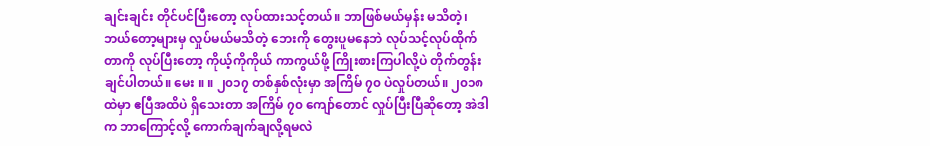ချင်းချင်း တိုင်ပင်ပြီးတော့ လုပ်ထားသင့်တယ်။ ဘာဖြစ်မယ်မှန်း မသိတဲ့၊ ဘယ်တော့များမှ လှုပ်မယ်မသိတဲ့ ဘေးကို တွေးပူမနေဘဲ လုပ်သင့်လုပ်ထိုက်တာကို လုပ်ပြီးတော့ ကိုယ့်ကိုကိုယ် ကာကွယ်ဖို့ ကြိုးစားကြပါလို့ပဲ တိုက်တွန်းချင်ပါတယ်။ မေး ။ ။ ၂၀၁၇ တစ်နှစ်လုံးမှာ အကြိမ် ၇၀ ပဲလှုပ်တယ်။ ၂၀၁၈ ထဲမှာ ဧပြီအထိပဲ ရှိသေးတာ အကြိမ် ၇၀ ကျော်တောင် လှုပ်ပြီးပြီဆိုတော့ အဲဒါက ဘာကြောင့်လို့ ကောက်ချက်ချလို့ရမလဲ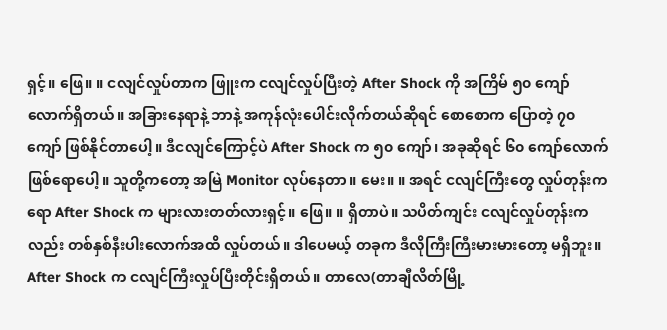ရှင့်။ ဖြေ။ ။ ငလျင်လှုပ်တာက ဖြူးက ငလျင်လှုပ်ပြီးတဲ့ After Shock ကို အကြိမ် ၅၀ ကျော်လောက်ရှိတယ်။ အခြားနေရာနဲ့ ဘာနဲ့ အကုန်လုံးပေါင်းလိုက်တယ်ဆိုရင် စောစောက ပြောတဲ့ ၇၀ ကျော် ဖြစ်နိုင်တာပေါ့။ ဒီငလျင်ကြောင့်ပဲ After Shock က ၅၀ ကျော်၊ အခုဆိုရင် ၆၀ ကျော်လောက် ဖြစ်ရောပေါ့။ သူတို့ကတော့ အမြဲ Monitor လုပ်နေတာ။ မေး။ ။ အရင် ငလျင်ကြီးတွေ လှုပ်တုန်းကရော After Shock က များလားတတ်လားရှင့်။ ဖြေ။ ။ ရှိတာပဲ။ သပိတ်ကျင်း ငလျင်လှုပ်တုန်းကလည်း တစ်နှစ်နီးပါးလောက်အထိ လှုပ်တယ်။ ဒါပေမယ့် တခုက ဒီလိုကြီးကြီးမားမားတော့ မရှိဘူး။ After Shock က ငလျင်ကြီးလှုပ်ပြီးတိုင်းရှိတယ်။ တာလေ(တာချီလိတ်မြို့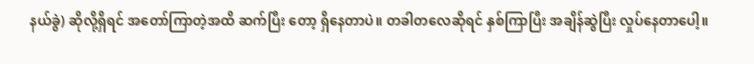နယ်ခွဲ) ဆိုလို့ရှိရင် အတော်ကြာတဲ့အထိ ဆက်ပြီး တော့ ရှိနေတာပဲ။ တခါတလေဆိုရင် နှစ်ကြာပြီး အချိန်ဆွဲပြီး လှုပ်နေတာပေါ့။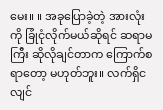မေး။ ။ အခုပြောခဲ့တဲ့ အားလုံးကို ခြုံငုံလိုက်မယ်ဆိုရင် ဆရာမကြီး ဆိုလိုချင်တာက ကြောက်စရာတော့ မဟုတ်ဘူး။ လက်ရှိငလျင်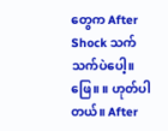တွေက After Shock သက်သက်ပဲပေါ့။ ဖြေ။ ။ ဟုတ်ပါတယ်။ After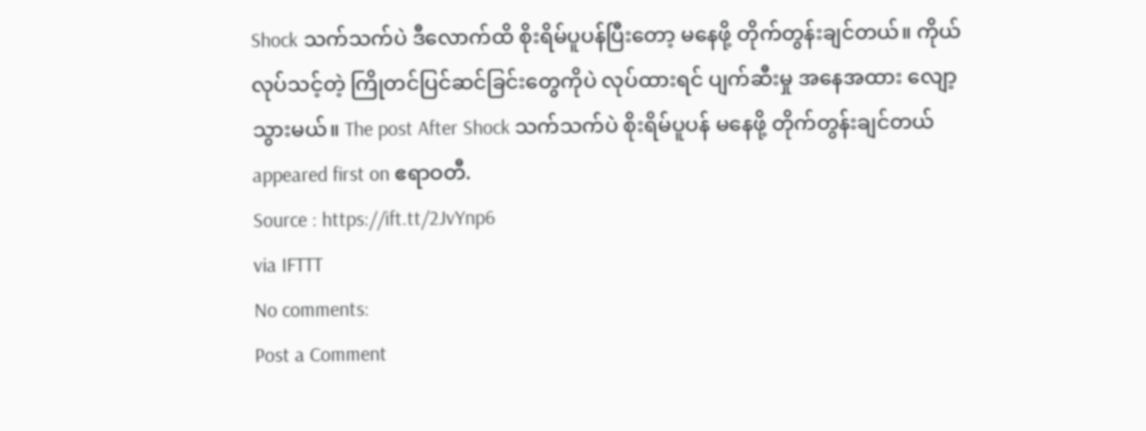Shock သက်သက်ပဲ ဒီလောက်ထိ စိုးရိမ်ပူပန်ပြီးတော့ မနေဖို့ တိုက်တွန်းချင်တယ်။ ကိုယ်လုပ်သင့်တဲ့ ကြိုတင်ပြင်ဆင်ခြင်းတွေကိုပဲ လုပ်ထားရင် ပျက်ဆီးမှု အနေအထား လျော့သွားမယ်။ The post After Shock သက်သက်ပဲ စိုးရိမ်ပူပန် မနေဖို့ တိုက်တွန်းချင်တယ် appeared first on ဧရာဝတီ.
Source : https://ift.tt/2JvYnp6
via IFTTT
No comments:
Post a Comment